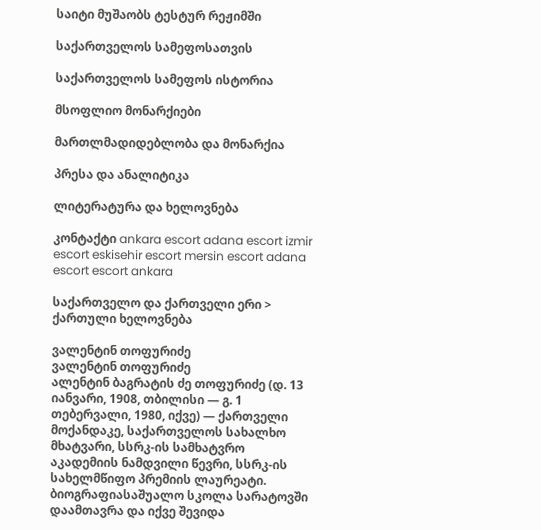საიტი მუშაობს ტესტურ რეჟიმში

საქართველოს სამეფოსათვის

საქართველოს სამეფოს ისტორია

მსოფლიო მონარქიები

მართლმადიდებლობა და მონარქია

პრესა და ანალიტიკა

ლიტერატურა და ხელოვნება

კონტაქტი ankara escort adana escort izmir escort eskisehir escort mersin escort adana escort escort ankara

საქართველო და ქართველი ერი > ქართული ხელოვნება

ვალენტინ თოფურიძე
ვალენტინ თოფურიძე
ალენტინ ბაგრატის ძე თოფურიძე (დ. 13 იანვარი, 1908, თბილისი — გ. 1 თებერვალი, 1980, იქვე) — ქართველი მოქანდაკე, საქართველოს სახალხო მხატვარი, სსრკ-ის სამხატვრო აკადემიის ნამდვილი წევრი, სსრკ-ის სახელმწიფო პრემიის ლაურეატი.
ბიოგრაფიასაშუალო სკოლა სარატოვში დაამთავრა და იქვე შევიდა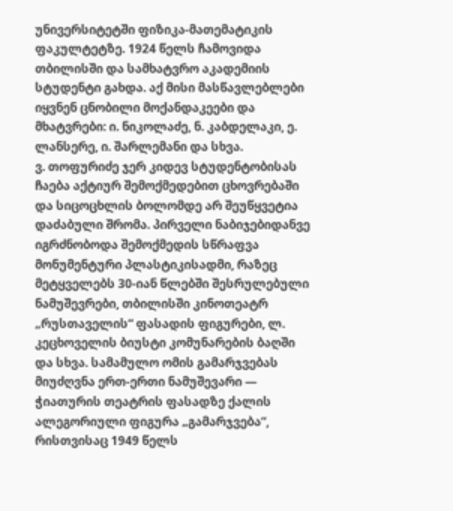უნივერსიტეტში ფიზიკა-მათემატიკის ფაკულტეტზე. 1924 წელს ჩამოვიდა თბილისში და სამხატვრო აკადემიის სტუდენტი გახდა. აქ მისი მასწავლებლები იყვნენ ცნობილი მოქანდაკეები და მხატვრები: ი. ნიკოლაძე, ნ. კაბდელაკი, ე. ლანსერე, ი. შარლემანი და სხვა.
ვ. თოფურიძე ჯერ კიდევ სტუდენტობისას ჩაება აქტიურ შემოქმედებით ცხოვრებაში და სიცოცხლის ბოლომდე არ შეუწყვეტია დაძაბული შრომა. პირველი ნაბიჯებიდანვე იგრძნობოდა შემოქმედის სწრაფვა მონუმენტური პლასტიკისადმი, რაზეც მეტყველებს 30-იან წლებში შესრულებული ნამუშევრები, თბილისში კინოთეატრ „რუსთაველის“ ფასადის ფიგურები, ლ. კეცხოველის ბიუსტი კომუნარების ბაღში და სხვა. სამამულო ომის გამარჯვებას მიუძღვნა ერთ-ერთი ნამუშევარი — ჭიათურის თეატრის ფასადზე ქალის ალეგორიული ფიგურა „გამარჯვება“, რისთვისაც 1949 წელს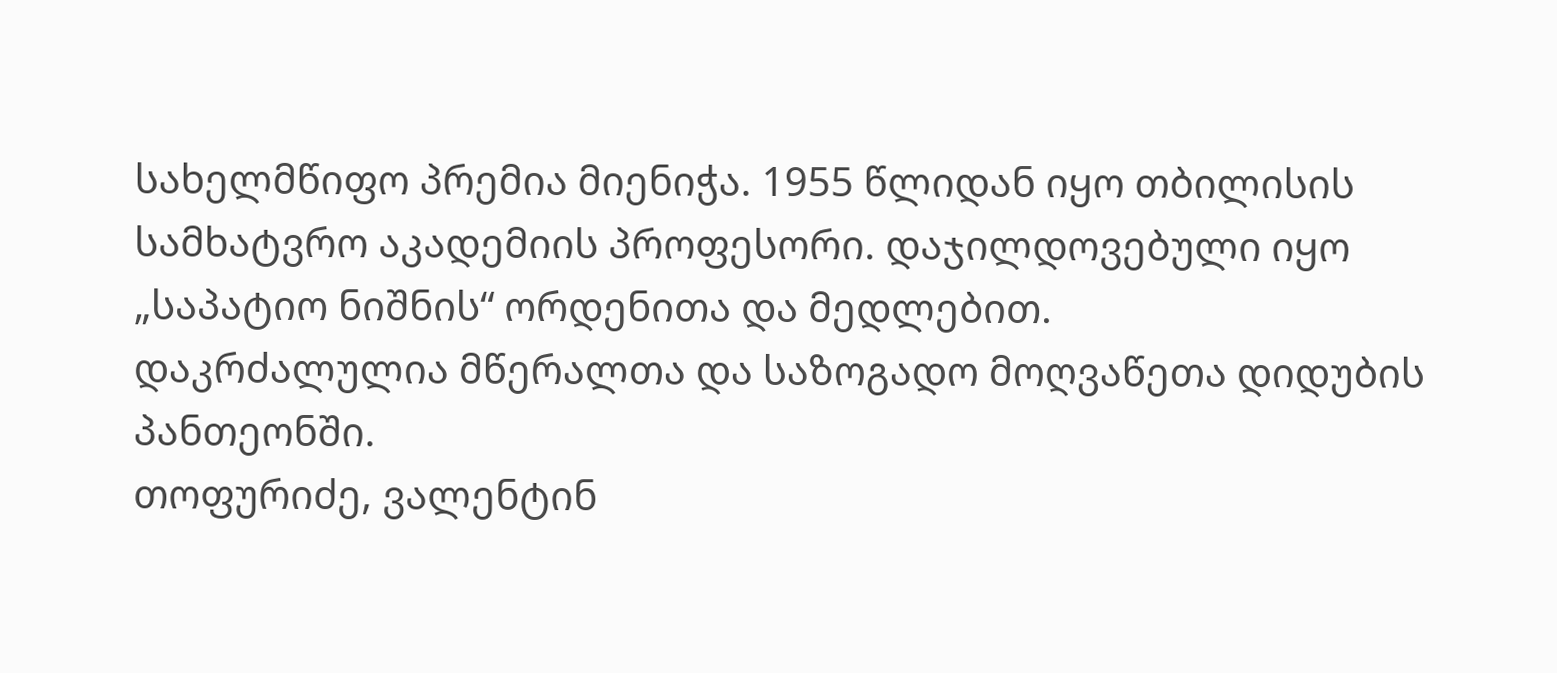სახელმწიფო პრემია მიენიჭა. 1955 წლიდან იყო თბილისის სამხატვრო აკადემიის პროფესორი. დაჯილდოვებული იყო „საპატიო ნიშნის“ ორდენითა და მედლებით.
დაკრძალულია მწერალთა და საზოგადო მოღვაწეთა დიდუბის პანთეონში.
თოფურიძე, ვალენტინ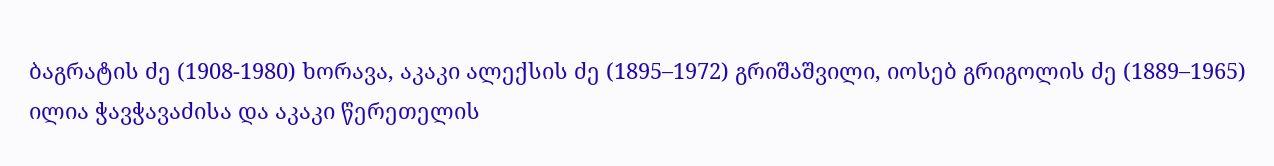ბაგრატის ძე (1908-1980) ხორავა, აკაკი ალექსის ძე (1895–1972) გრიშაშვილი, იოსებ გრიგოლის ძე (1889–1965)
ილია ჭავჭავაძისა და აკაკი წერეთელის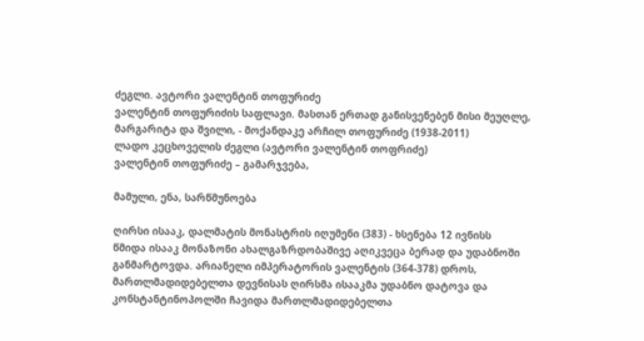ძეგლი. ავტორი ვალენტინ თოფურიძე
ვალენტინ თოფურიძის საფლავი. მასთან ერთად განისვენებენ მისი მეუღლე, მარგარიტა და შვილი, - მოქანდაკე არჩილ თოფურიძე (1938-2011)
ლადო კეცხოველის ძეგლი (ავტორი ვალენტინ თოფრიძე)
ვალენტინ თოფურიძე – გამარჯვება,

მამული, ენა, სარწმუნოება

ღირსი ისააკ, დალმატის მონასტრის იღუმენი (383) - ხსენება 12 ივნისს
წმიდა ისააკ მონაზონი ახალგაზრდობაშივე აღიკვეცა ბერად და უდაბნოში განმარტოვდა. არიანელი იმპერატორის ვალენტის (364-378) დროს, მართლმადიდებელთა დევნისას ღირსმა ისააკმა უდაბნო დატოვა და კონსტანტინოპოლში ჩავიდა მართლმადიდებელთა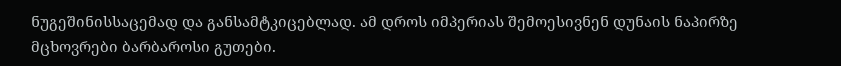ნუგეშინისსაცემად და განსამტკიცებლად. ამ დროს იმპერიას შემოესივნენ დუნაის ნაპირზე მცხოვრები ბარბაროსი გუთები.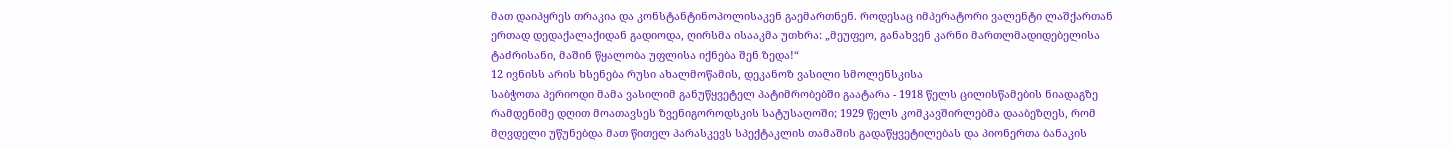მათ დაიპყრეს თრაკია და კონსტანტინოპოლისაკენ გაემართნენ. როდესაც იმპერატორი ვალენტი ლაშქართან ერთად დედაქალაქიდან გადიოდა, ღირსმა ისააკმა უთხრა: „მეუფეო, განახვენ კარნი მართლმადიდებელისა ტაძრისანი, მაშინ წყალობა უფლისა იქნება შენ ზედა!“
12 ივნისს არის ხსენება რუსი ახალმოწამის, დეკანოზ ვასილი სმოლენსკისა
საბჭოთა პერიოდი მამა ვასილიმ განუწყვეტელ პატიმრობებში გაატარა - 1918 წელს ცილისწამების ნიადაგზე რამდენიმე დღით მოათავსეს ზვენიგოროდსკის სატუსაღოში; 1929 წელს კომკავშირლებმა დააბეზღეს, რომ მღვდელი უწუნებდა მათ წითელ პარასკევს სპექტაკლის თამაშის გადაწყვეტილებას და პიონერთა ბანაკის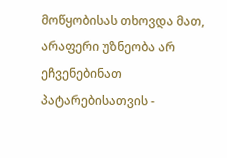მოწყობისას თხოვდა მათ, არაფერი უზნეობა არ ეჩვენებინათ პატარებისათვის -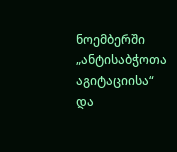ნოემბერში „ანტისაბჭოთა აგიტაციისა“ და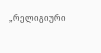„რელიგიური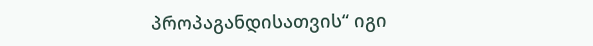პროპაგანდისათვის“ იგი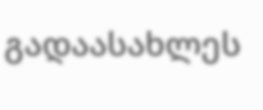გადაასახლეს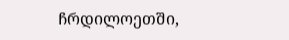ჩრდილოეთში,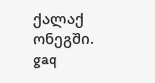ქალაქ ონეგში.
gaq